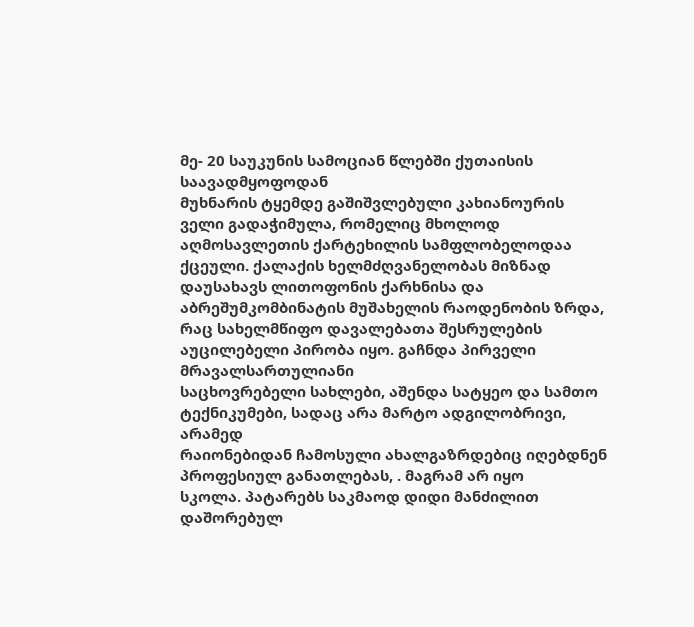მე- 20 საუკუნის სამოციან წლებში ქუთაისის საავადმყოფოდან
მუხნარის ტყემდე გაშიშვლებული კახიანოურის
ველი გადაჭიმულა, რომელიც მხოლოდ აღმოსავლეთის ქარტეხილის სამფლობელოდაა ქცეული. ქალაქის ხელმძღვანელობას მიზნად
დაუსახავს ლითოფონის ქარხნისა და აბრეშუმკომბინატის მუშახელის რაოდენობის ზრდა, რაც სახელმწიფო დავალებათა შესრულების აუცილებელი პირობა იყო. გაჩნდა პირველი მრავალსართულიანი
საცხოვრებელი სახლები, აშენდა სატყეო და სამთო ტექნიკუმები, სადაც არა მარტო ადგილობრივი, არამედ
რაიონებიდან ჩამოსული ახალგაზრდებიც იღებდნენ პროფესიულ განათლებას, . მაგრამ არ იყო
სკოლა. პატარებს საკმაოდ დიდი მანძილით დაშორებულ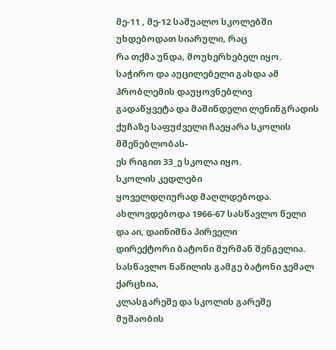მე-11 , მე-12 საშუალო სკოლებში უხდებოდათ სიარული, რაც
რა თქმა უნდა, მოუხერხებელ იყო. საჭირო და აუცილებელი გახდა ამ პრობლემის დაუყოვნებლივ
გადაწყვეტა და მაშინდელი ლენინგრადის ქუჩაზე საფუძველი ჩაეყარა სკოლის მშენებლობას-
ეს რიგით 33_ე სკოლა იყო.
სკოლის კედლები
ყოველდღიურად მაღლდებოდა. ახლოვდებოდა 1966-67 სასწავლო წელი და აი, დაინიშნა პირველი
დირექტორი ბატონი მურმან შენგელია. სასწავლო ნაწილის გამგე ბატონი ჯემალ ქარცხია,
კლასგარეშე და სკოლის გარეშე მუშაობის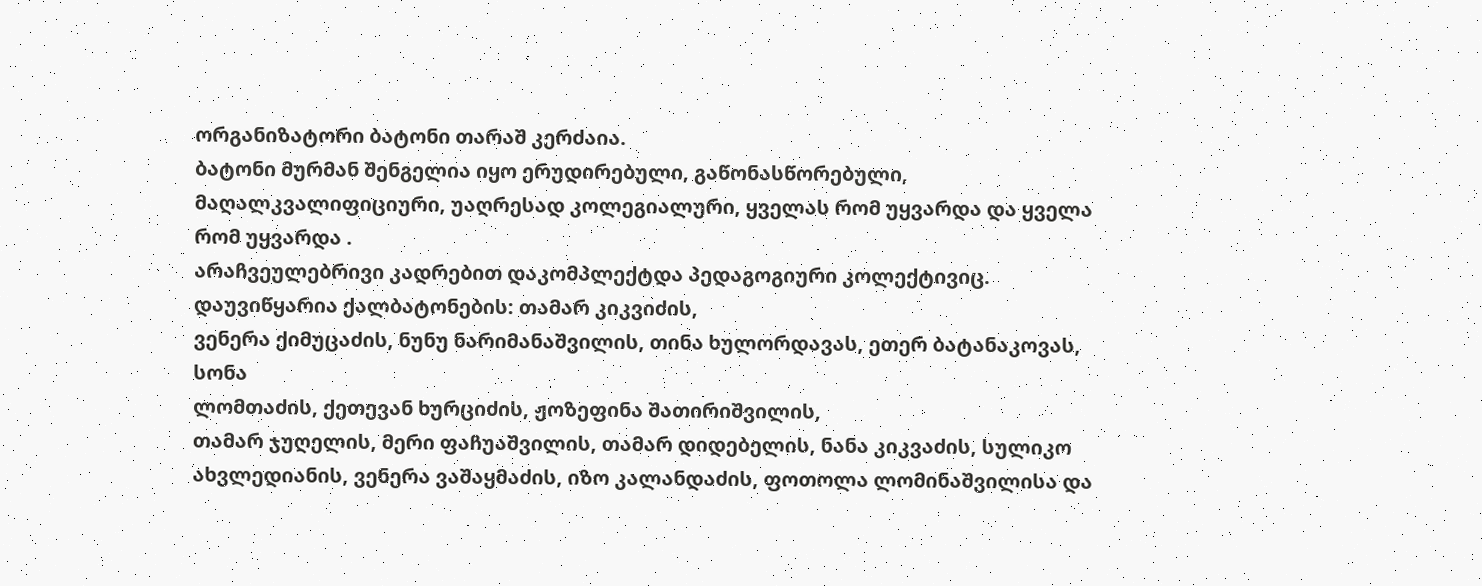ორგანიზატორი ბატონი თარაშ კერძაია.
ბატონი მურმან შენგელია იყო ერუდირებული, გაწონასწორებული, მაღალკვალიფიციური, უაღრესად კოლეგიალური, ყველას რომ უყვარდა და ყველა
რომ უყვარდა .
არაჩვეულებრივი კადრებით დაკომპლექტდა პედაგოგიური კოლექტივიც. დაუვიწყარია ქალბატონების: თამარ კიკვიძის,
ვენერა ქიმუცაძის, ნუნუ ნარიმანაშვილის, თინა ხულორდავას, ეთერ ბატანაკოვას, სონა
ლომთაძის, ქეთევან ხურციძის, ჟოზეფინა შათირიშვილის,
თამარ ჯუღელის, მერი ფაჩუაშვილის, თამარ დიდებელის, ნანა კიკვაძის, სულიკო ახვლედიანის, ვენერა ვაშაყმაძის, იზო კალანდაძის, ფოთოლა ლომინაშვილისა და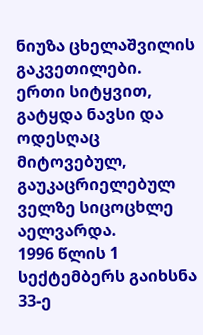ნიუზა ცხელაშვილის გაკვეთილები.
ერთი სიტყვით, გატყდა ნავსი და ოდესღაც მიტოვებულ, გაუკაცრიელებულ ველზე სიცოცხლე აელვარდა.
1996 წლის 1 სექტემბერს გაიხსნა 33-ე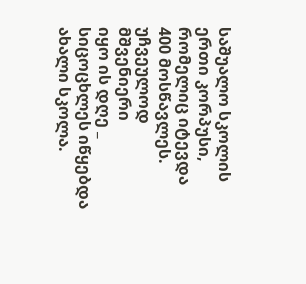საშუალო სკოლის ერთი კორპუსი, რომელიც იტევდა
400 მოსწავლეს.
უჩვეულოდ მშვენიერი
იყო ის დღე _ სიცოცხლეს იწყებდა ახალი სკოლა.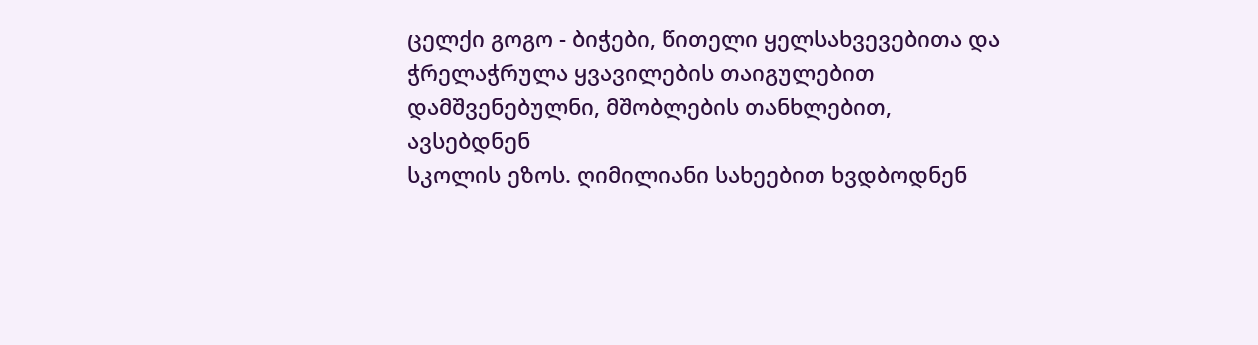ცელქი გოგო - ბიჭები, წითელი ყელსახვევებითა და ჭრელაჭრულა ყვავილების თაიგულებით დამშვენებულნი, მშობლების თანხლებით, ავსებდნენ
სკოლის ეზოს. ღიმილიანი სახეებით ხვდბოდნენ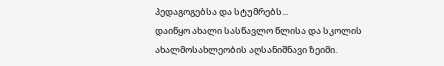პედაგოგებსა და სტუმრებს...
დაიწყო ახალი სასწავლო წლისა და სკოლის ახალმოსახლეობის აღსანიშნავი ზეიმი.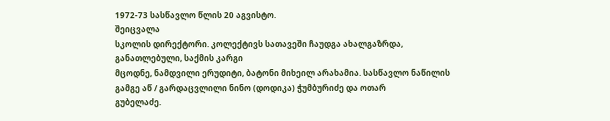1972-73 სასწავლო წლის 20 აგვისტო.
შეიცვალა
სკოლის დირექტორი. კოლექტივს სათავეში ჩაუდგა ახალგაზრდა, განათლებული, საქმის კარგი
მცოდნე, ნამდვილი ერუდიტი, ბატონი მიხეილ არახამია. სასწავლო ნაწილის გამგე აწ / გარდაცვლილი ნინო (დოდიკა) ჭუმბურიძე და ოთარ
გუბელაძე.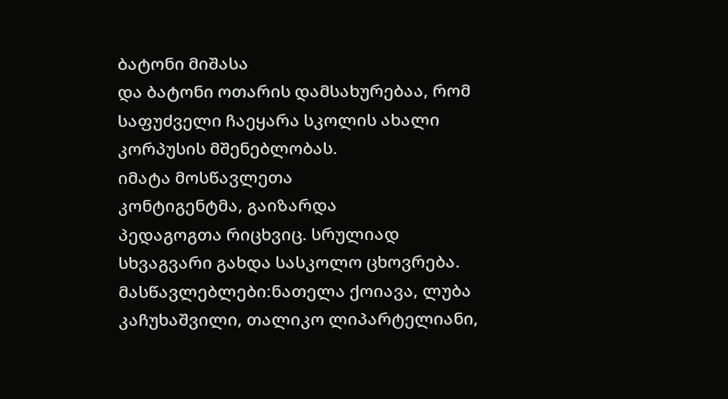ბატონი მიშასა
და ბატონი ოთარის დამსახურებაა, რომ საფუძველი ჩაეყარა სკოლის ახალი კორპუსის მშენებლობას.
იმატა მოსწავლეთა
კონტიგენტმა, გაიზარდა
პედაგოგთა რიცხვიც. სრულიად სხვაგვარი გახდა სასკოლო ცხოვრება. მასწავლებლები:ნათელა ქოიავა, ლუბა კაჩუხაშვილი, თალიკო ლიპარტელიანი,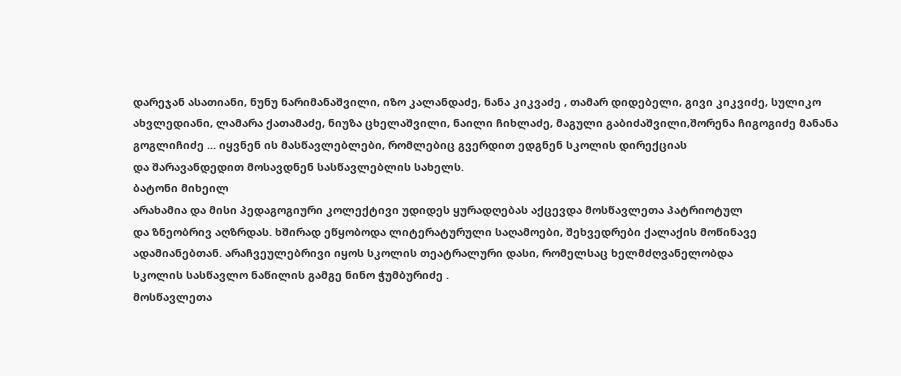დარეჯან ასათიანი, ნუნუ ნარიმანაშვილი, იზო კალანდაძე, ნანა კიკვაძე , თამარ დიდებელი, გივი კიკვიძე, სულიკო ახვლედიანი, ლამარა ქათამაძე, ნიუზა ცხელაშვილი, ნაილი ჩიხლაძე, მაგული გაბიძაშვილი,შორენა ჩიგოგიძე მანანა
გოგლიჩიძე ... იყვნენ ის მასწავლებლები, რომლებიც გვერდით ედგნენ სკოლის დირექციას
და შარავანდედით მოსავდნენ სასწავლებლის სახელს.
ბატონი მიხეილ
არახამია და მისი პედაგოგიური კოლექტივი უდიდეს ყურადღებას აქცევდა მოსწავლეთა პატრიოტულ
და ზნეობრივ აღზრდას. ხშირად ეწყობოდა ლიტერატურული საღამოები, შეხვედრები ქალაქის მოწინავე
ადამიანებთან. არაჩვეულებრივი იყოს სკოლის თეატრალური დასი, რომელსაც ხელმძღვანელობდა
სკოლის სასწავლო ნაწილის გამგე ნინო ჭუმბურიძე .
მოსწავლეთა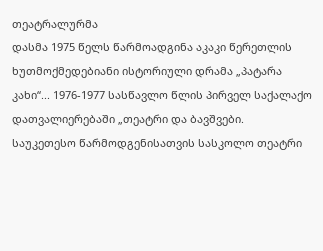თეატრალურმა
დასმა 1975 წელს წარმოადგინა აკაკი წერეთლის ხუთმოქმედებიანი ისტორიული დრამა „პატარა
კახი“... 1976-1977 სასწავლო წლის პირველ საქალაქო დათვალიერებაში „თეატრი და ბავშვები.
საუკეთესო წარმოდგენისათვის სასკოლო თეატრი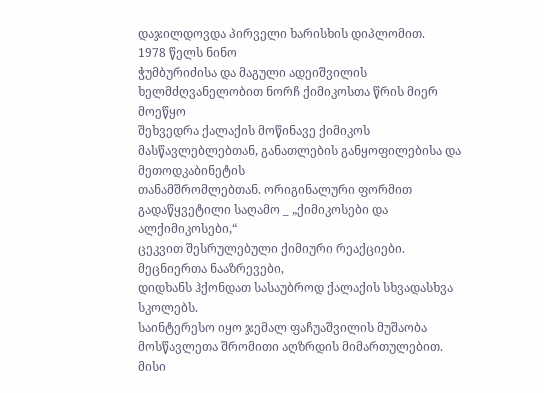დაჯილდოვდა პირველი ხარისხის დიპლომით.
1978 წელს ნინო
ჭუმბურიძისა და მაგული ადეიშვილის ხელმძღვანელობით ნორჩ ქიმიკოსთა წრის მიერ მოეწყო
შეხვედრა ქალაქის მოწინავე ქიმიკოს მასწავლებლებთან, განათლების განყოფილებისა და მეთოდკაბინეტის
თანამშრომლებთან. ორიგინალური ფორმით გადაწყვეტილი საღამო _ „ქიმიკოსები და ალქიმიკოსები,“
ცეკვით შესრულებული ქიმიური რეაქციები. მეცნიერთა ნააზრევები,
დიდხანს ჰქონდათ სასაუბროდ ქალაქის სხვადასხვა სკოლებს.
საინტერესო იყო ჯემალ ფაჩუაშვილის მუშაობა მოსწავლეთა შრომითი აღზრდის მიმართულებით.
მისი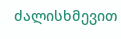ძალისხმევით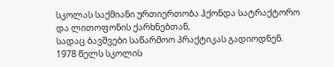სკოლას საქმიანი ურთიერთობა ჰქონდა სატრაქტორო და ლითოფონის ქარხნებთან,
სადაც ბავშვები საწარმოო პრაქტიკას გადიოდნენ.
1978 წელს სკოლის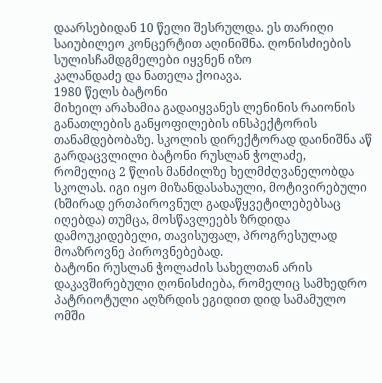დაარსებიდან 10 წელი შესრულდა. ეს თარიღი საიუბილეო კონცერტით აღინიშნა. ღონისძიების სულისჩამდგმელები იყვნენ იზო
კალანდაძე და ნათელა ქოიავა.
1980 წელს ბატონი
მიხეილ არახამია გადაიყვანეს ლენინის რაიონის განათლების განყოფილების ინსპექტორის
თანამდებობაზე. სკოლის დირექტორად დაინიშნა აწ გარდაცვლილი ბატონი რუსლან ჭოლაძე,
რომელიც 2 წლის მანძილზე ხელმძღვანელობდა სკოლას. იგი იყო მიზანდასახაული, მოტივირებული
(ხშირად ერთპიროვნულ გადაწყვეტილებებსაც იღებდა) თუმცა, მოსწავლეებს ზრდიდა დამოუკიდებელი, თავისუფალ, პროგრესულად მოაზროვნე პიროვნებებად.
ბატონი რუსლან ჭოლაძის სახელთან არის დაკავშირებული ღონისძიება, რომელიც სამხედრო პატრიოტული აღზრდის ეგიდით დიდ სამამულო ომში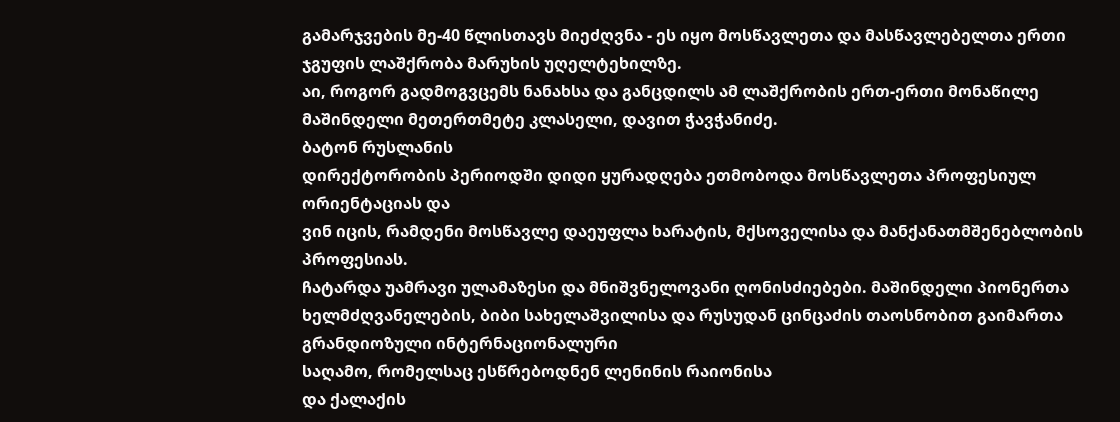გამარჯვების მე-40 წლისთავს მიეძღვნა - ეს იყო მოსწავლეთა და მასწავლებელთა ერთი ჯგუფის ლაშქრობა მარუხის უღელტეხილზე.
აი, როგორ გადმოგვცემს ნანახსა და განცდილს ამ ლაშქრობის ერთ-ერთი მონაწილე მაშინდელი მეთერთმეტე კლასელი, დავით ჭავჭანიძე.
ბატონ რუსლანის
დირექტორობის პერიოდში დიდი ყურადღება ეთმობოდა მოსწავლეთა პროფესიულ ორიენტაციას და
ვინ იცის, რამდენი მოსწავლე დაეუფლა ხარატის, მქსოველისა და მანქანათმშენებლობის პროფესიას.
ჩატარდა უამრავი ულამაზესი და მნიშვნელოვანი ღონისძიებები. მაშინდელი პიონერთა ხელმძღვანელების, ბიბი სახელაშვილისა და რუსუდან ცინცაძის თაოსნობით გაიმართა გრანდიოზული ინტერნაციონალური
საღამო, რომელსაც ესწრებოდნენ ლენინის რაიონისა
და ქალაქის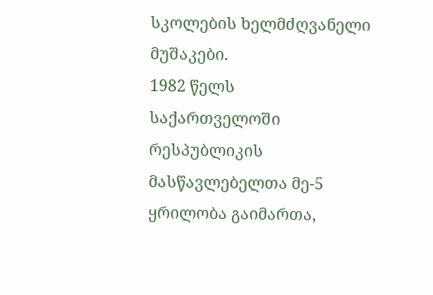სკოლების ხელმძღვანელი მუშაკები.
1982 წელს
საქართველოში რესპუბლიკის მასწავლებელთა მე-5 ყრილობა გაიმართა,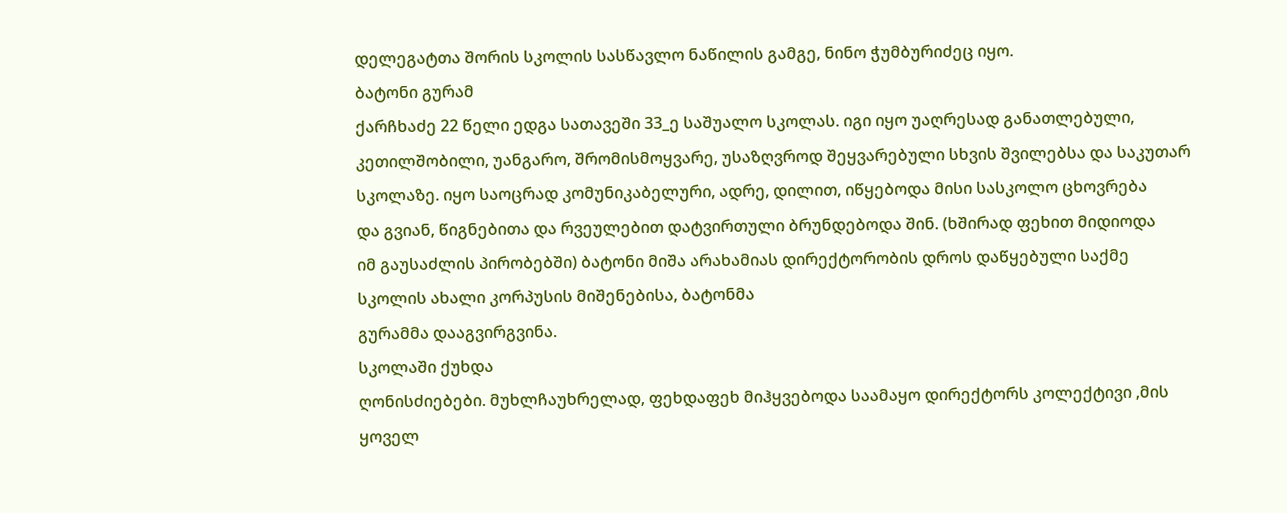დელეგატთა შორის სკოლის სასწავლო ნაწილის გამგე, ნინო ჭუმბურიძეც იყო.
ბატონი გურამ
ქარჩხაძე 22 წელი ედგა სათავეში 33_ე საშუალო სკოლას. იგი იყო უაღრესად განათლებული,
კეთილშობილი, უანგარო, შრომისმოყვარე, უსაზღვროდ შეყვარებული სხვის შვილებსა და საკუთარ
სკოლაზე. იყო საოცრად კომუნიკაბელური, ადრე, დილით, იწყებოდა მისი სასკოლო ცხოვრება
და გვიან, წიგნებითა და რვეულებით დატვირთული ბრუნდებოდა შინ. (ხშირად ფეხით მიდიოდა
იმ გაუსაძლის პირობებში) ბატონი მიშა არახამიას დირექტორობის დროს დაწყებული საქმე
სკოლის ახალი კორპუსის მიშენებისა, ბატონმა
გურამმა დააგვირგვინა.
სკოლაში ქუხდა
ღონისძიებები. მუხლჩაუხრელად, ფეხდაფეხ მიჰყვებოდა საამაყო დირექტორს კოლექტივი ,მის
ყოველ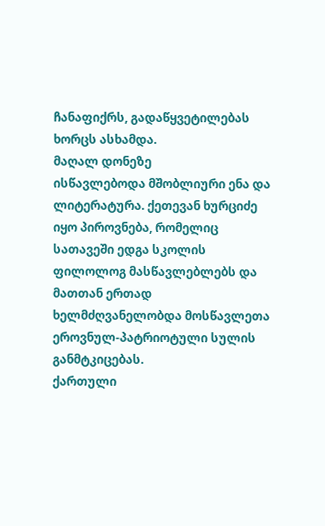ჩანაფიქრს, გადაწყვეტილებას ხორცს ასხამდა.
მაღალ დონეზე
ისწავლებოდა მშობლიური ენა და ლიტერატურა. ქეთევან ხურციძე იყო პიროვნება, რომელიც
სათავეში ედგა სკოლის ფილოლოგ მასწავლებლებს და მათთან ერთად ხელმძღვანელობდა მოსწავლეთა
ეროვნულ-პატრიოტული სულის განმტკიცებას.
ქართული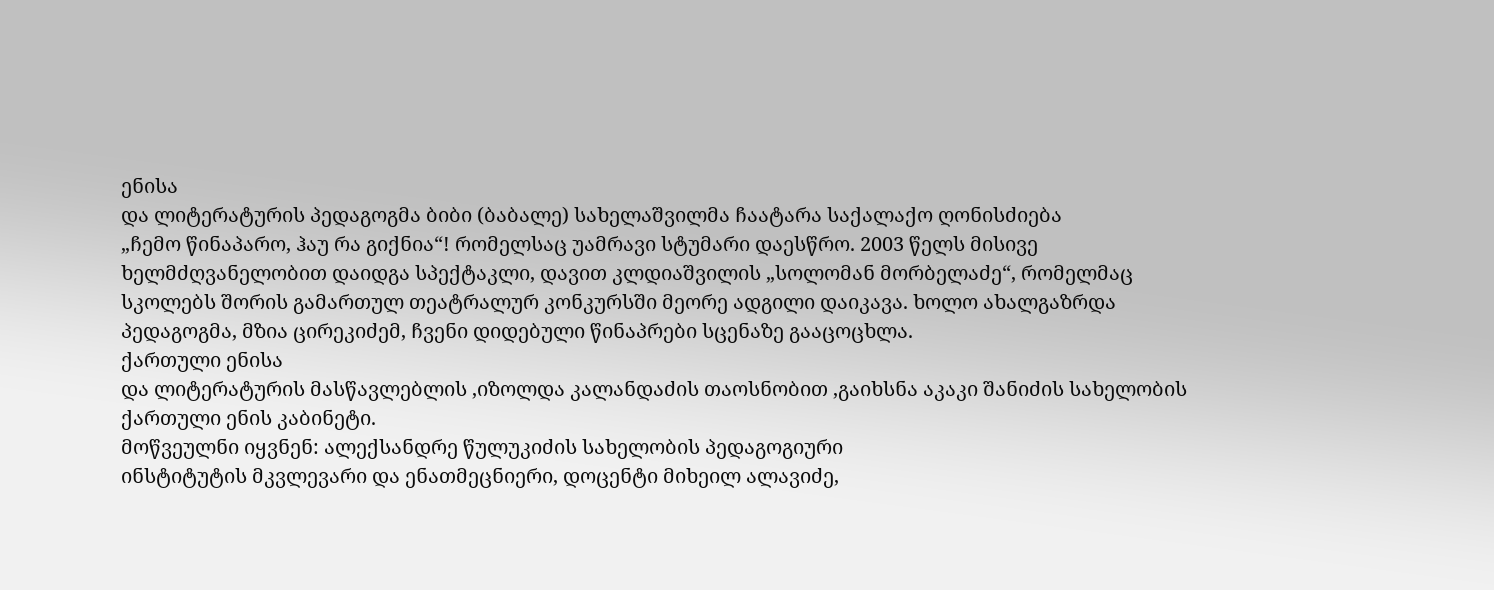ენისა
და ლიტერატურის პედაგოგმა ბიბი (ბაბალე) სახელაშვილმა ჩაატარა საქალაქო ღონისძიება
„ჩემო წინაპარო, ჰაუ რა გიქნია“! რომელსაც უამრავი სტუმარი დაესწრო. 2003 წელს მისივე
ხელმძღვანელობით დაიდგა სპექტაკლი, დავით კლდიაშვილის „სოლომან მორბელაძე“, რომელმაც
სკოლებს შორის გამართულ თეატრალურ კონკურსში მეორე ადგილი დაიკავა. ხოლო ახალგაზრდა
პედაგოგმა, მზია ცირეკიძემ, ჩვენი დიდებული წინაპრები სცენაზე გააცოცხლა.
ქართული ენისა
და ლიტერატურის მასწავლებლის ,იზოლდა კალანდაძის თაოსნობით ,გაიხსნა აკაკი შანიძის სახელობის
ქართული ენის კაბინეტი.
მოწვეულნი იყვნენ: ალექსანდრე წულუკიძის სახელობის პედაგოგიური
ინსტიტუტის მკვლევარი და ენათმეცნიერი, დოცენტი მიხეილ ალავიძე,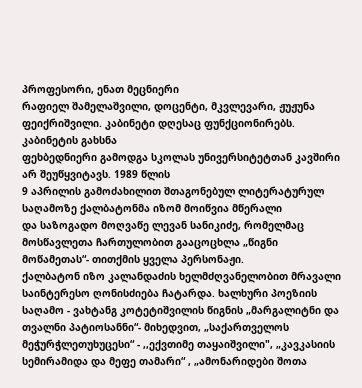პროფესორი, ენათ მეცნიერი
რაფიელ შამელაშვილი, დოცენტი, მკვლევარი, ჟუჟუნა ფეიქრიშვილი. კაბინეტი დღესაც ფუნქციონირებს.
კაბინეტის გახსნა
ფეხბედნიერი გამოდგა სკოლას უნივერსიტეტთან კავშირი არ შეუწყვიტავს. 1989 წლის
9 აპრილის გამოძახილით შთაგონებულ ლიტერატურულ საღამოზე ქალბატონმა იზომ მოიწვია მწერალი
და საზოგადო მოღვაწე ლევან სანიკიძე, რომელმაც მოსწავლეთა ჩართულობით გააცოცხლა „წიგნი
მოწამეთას“- თითქმის ყველა პერსონაჟი.
ქალბატონ იზო კალანდაძის ხელმძღვანელობით მრავალი საინტერესო ღონისძიება ჩატარდა. ხალხური პოეზიის საღამო - ვახტანგ კოტეტიშვილის წიგნის „მარგალიტნი და თვალნი პატიოსანნი“- მიხედვით, „საქართველოს მეჭურჭლეთუხუცესი“ - ,,ექვთიმე თაყაიშვილი", „კავკასიის სემირამიდა და მეფე თამარი“ , „ამონარიდები შოთა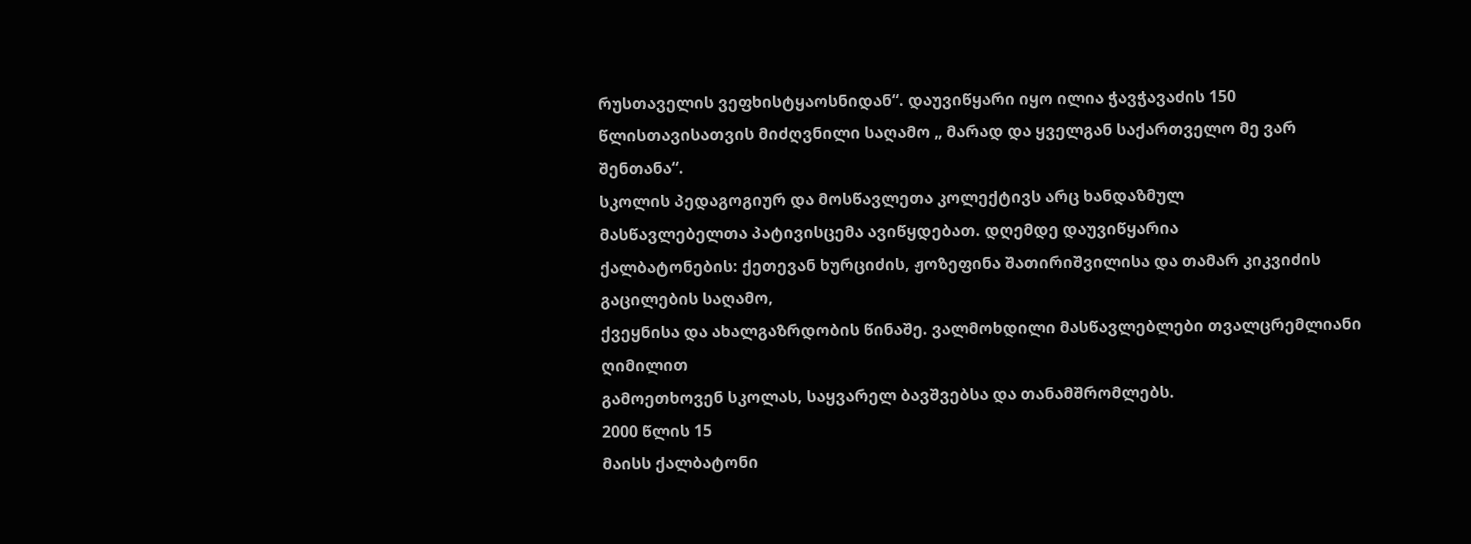რუსთაველის ვეფხისტყაოსნიდან“. დაუვიწყარი იყო ილია ჭავჭავაძის 150 წლისთავისათვის მიძღვნილი საღამო „ მარად და ყველგან საქართველო მე ვარ შენთანა“.
სკოლის პედაგოგიურ და მოსწავლეთა კოლექტივს არც ხანდაზმულ
მასწავლებელთა პატივისცემა ავიწყდებათ. დღემდე დაუვიწყარია
ქალბატონების: ქეთევან ხურციძის, ჟოზეფინა შათირიშვილისა და თამარ კიკვიძის გაცილების საღამო,
ქვეყნისა და ახალგაზრდობის წინაშე. ვალმოხდილი მასწავლებლები თვალცრემლიანი ღიმილით
გამოეთხოვენ სკოლას, საყვარელ ბავშვებსა და თანამშრომლებს.
2000 წლის 15
მაისს ქალბატონი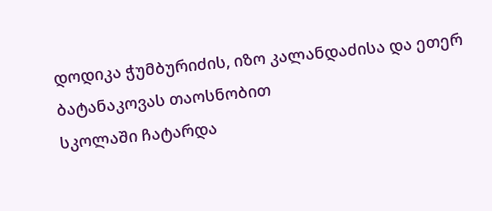დოდიკა ჭუმბურიძის, იზო კალანდაძისა და ეთერ ბატანაკოვას თაოსნობით
სკოლაში ჩატარდა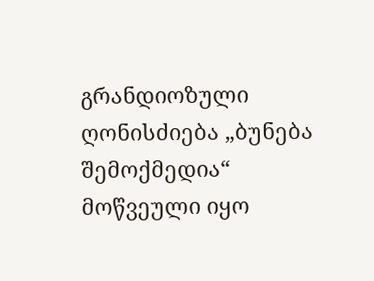გრანდიოზული ღონისძიება „ბუნება შემოქმედია“ მოწვეული იყო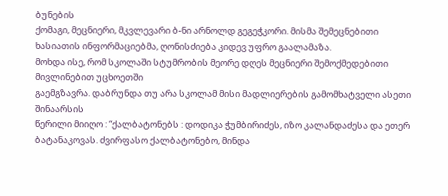ბუნების
ქომაგი, მეცნიერი, მკვლევარი ბ-ნი არნოლდ გეგეჭკორი. მისმა შემეცნებითი
ხასიათის ინფორმაციებმა, ღონისძიება კიდევ უფრო გაალამაზა.
მოხდა ისე, რომ სკოლაში სტუმრობის მეორე დღეს მეცნიერი შემოქმედებითი მივლინებით უცხოეთში
გაემგზავრა. დაბრუნდა თუ არა სკოლამ მისი მადლიერების გამომხატველი ასეთი შინაარსის
წერილი მიიღო : “ქალბატონებს : დოდიკა ჭუმბირიძეს, იზო კალანდაძესა და ეთერ ბატანაკოვას. ძვირფასო ქალბატონებო, მინდა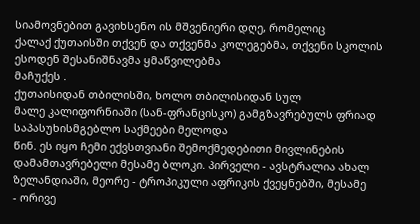სიამოვნებით გავიხსენო ის მშვენიერი დღე, რომელიც
ქალაქ ქუთაისში თქვენ და თქვენმა კოლეგებმა, თქვენი სკოლის ესოდენ შესანიშნავმა ყმაწვილებმა
მაჩუქეს .
ქუთაისიდან თბილისში, ხოლო თბილისიდან სულ
მალე კალიფორნიაში (სან-ფრანცისკო) გამგზავრებულს ფრიად საპასუხისმგებლო საქმეები მელოდა
წინ. ეს იყო ჩემი ექვსთვიანი შემოქმედებითი მივლინების დამამთავრებელი მესამე ბლოკი. პირველი - ავსტრალია ახალ ზელანდიაში, მეორე - ტროპიკული აფრიკის ქვეყნებში, მესამე
- ორივე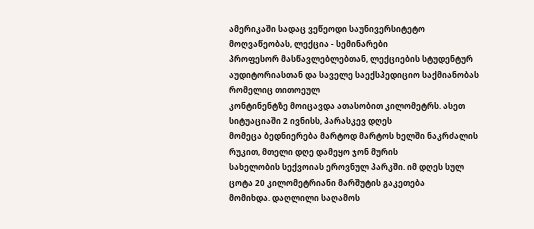ამერიკაში სადაც ვეწეოდი საუნივერსიტეტო მოღვაწეობას, ლექცია - სემინარები
პროფესორ მასწავლებლებთან, ლექციების სტუდენტურ აუდიტორიასთან და საველე საექსპედიციო საქმიანობას რომელიც თითოეულ
კონტინენტზე მოიცავდა ათასობით კილომეტრს. ასეთ სიტუაციაში 2 ივნისს, პარასკევ დღეს
მომეცა ბედნიერება მარტოდ მარტოს ხელში ნაკრძალის რუკით, მთელი დღე დამეყო ჯონ მურის
სახელობის სექვოიას ეროვნულ პარკში. იმ დღეს სულ ცოტა 20 კილომეტრიანი მარშუტის გაკეთება
მომიხდა. დაღლილი საღამოს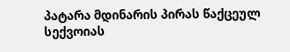პატარა მდინარის პირას წაქცეულ სექვოიას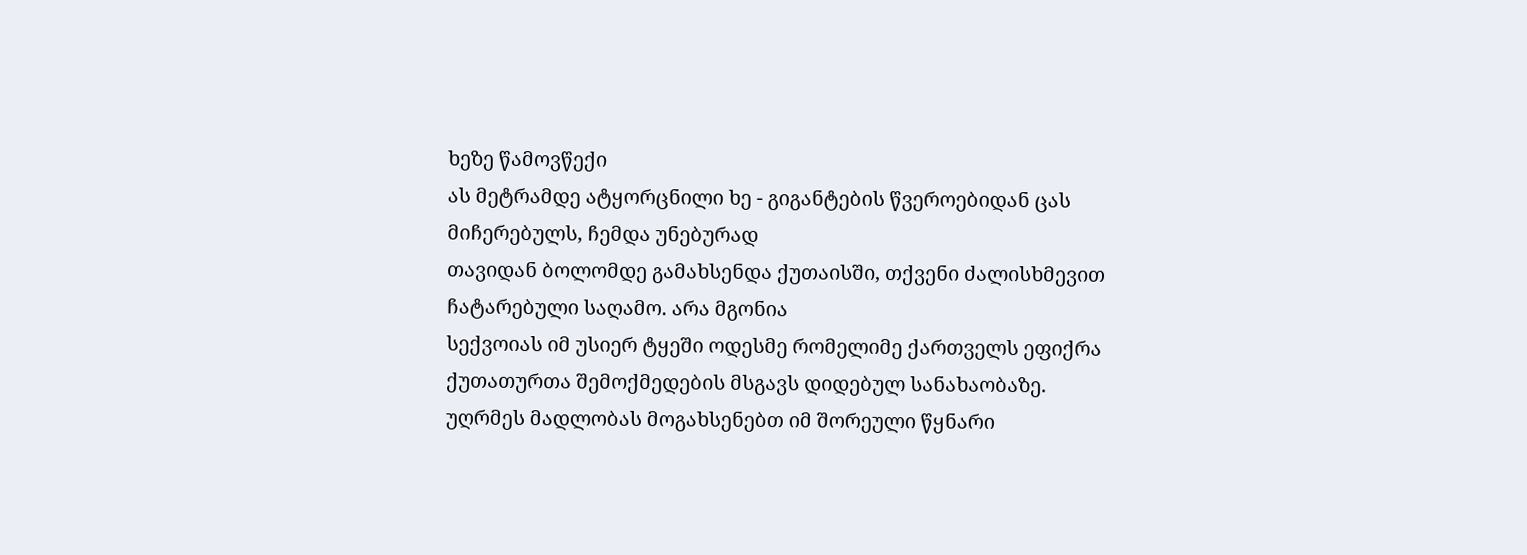ხეზე წამოვწექი
ას მეტრამდე ატყორცნილი ხე - გიგანტების წვეროებიდან ცას მიჩერებულს, ჩემდა უნებურად
თავიდან ბოლომდე გამახსენდა ქუთაისში, თქვენი ძალისხმევით ჩატარებული საღამო. არა მგონია
სექვოიას იმ უსიერ ტყეში ოდესმე რომელიმე ქართველს ეფიქრა ქუთათურთა შემოქმედების მსგავს დიდებულ სანახაობაზე.
უღრმეს მადლობას მოგახსენებთ იმ შორეული წყნარი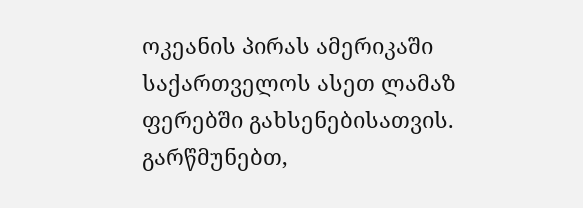ოკეანის პირას ამერიკაში საქართველოს ასეთ ლამაზ
ფერებში გახსენებისათვის. გარწმუნებთ,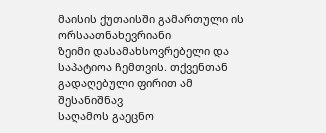მაისის ქუთაისში გამართული ის ორსაათნახევრიანი
ზეიმი დასამახსოვრებელი და საპატიოა ჩემთვის. თქვენთან გადაღებული ფირით ამ შესანიშნავ
საღამოს გაეცნო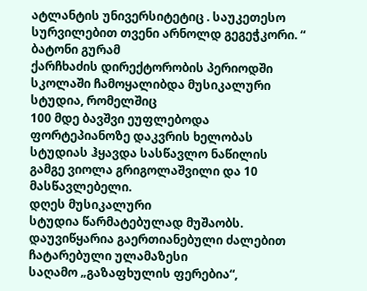ატლანტის უნივერსიტეტიც . საუკეთესო
სურვილებით თვენი არნოლდ გეგეჭკორი. “
ბატონი გურამ
ქარჩხაძის დირექტორობის პერიოდში სკოლაში ჩამოყალიბდა მუსიკალური სტუდია, რომელშიც
100 მდე ბავშვი ეუფლებოდა ფორტეპიანოზე დაკვრის ხელობას სტუდიას ჰყავდა სასწავლო ნაწილის
გამგე ვიოლა გრიგოლაშვილი და 10 მასწავლებელი.
დღეს მუსიკალური
სტუდია წარმატებულად მუშაობს. დაუვიწყარია გაერთიანებული ძალებით ჩატარებული ულამაზესი
საღამო „გაზაფხულის ფერებია“,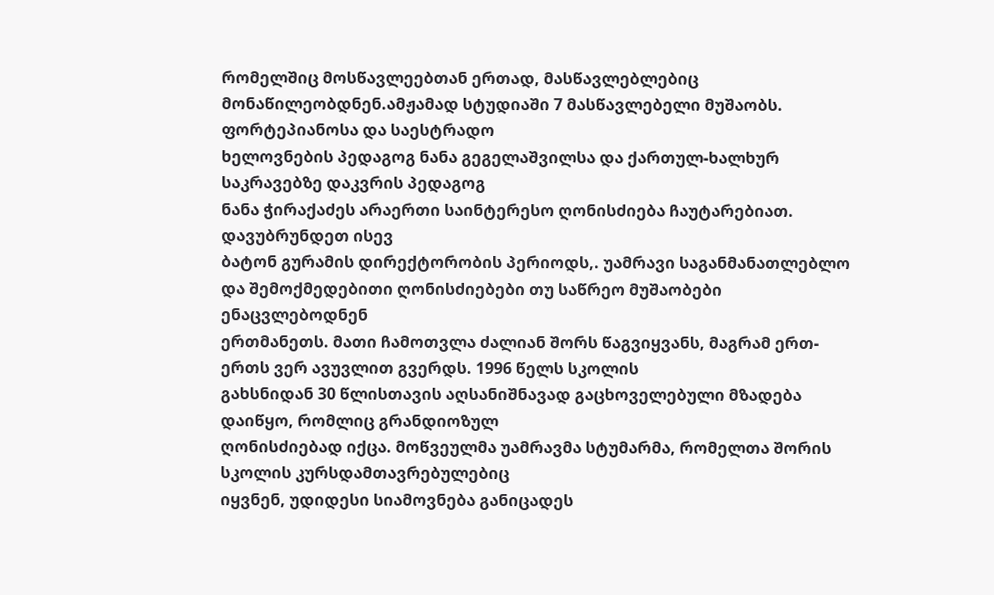რომელშიც მოსწავლეებთან ერთად, მასწავლებლებიც მონაწილეობდნენ.ამჟამად სტუდიაში 7 მასწავლებელი მუშაობს. ფორტეპიანოსა და საესტრადო
ხელოვნების პედაგოგ ნანა გეგელაშვილსა და ქართულ-ხალხურ საკრავებზე დაკვრის პედაგოგ
ნანა ჭირაქაძეს არაერთი საინტერესო ღონისძიება ჩაუტარებიათ.
დავუბრუნდეთ ისევ
ბატონ გურამის დირექტორობის პერიოდს,. უამრავი საგანმანათლებლო და შემოქმედებითი ღონისძიებები თუ საწრეო მუშაობები ენაცვლებოდნენ
ერთმანეთს. მათი ჩამოთვლა ძალიან შორს წაგვიყვანს, მაგრამ ერთ-ერთს ვერ ავუვლით გვერდს. 1996 წელს სკოლის
გახსნიდან 30 წლისთავის აღსანიშნავად გაცხოველებული მზადება დაიწყო, რომლიც გრანდიოზულ
ღონისძიებად იქცა. მოწვეულმა უამრავმა სტუმარმა, რომელთა შორის სკოლის კურსდამთავრებულებიც
იყვნენ, უდიდესი სიამოვნება განიცადეს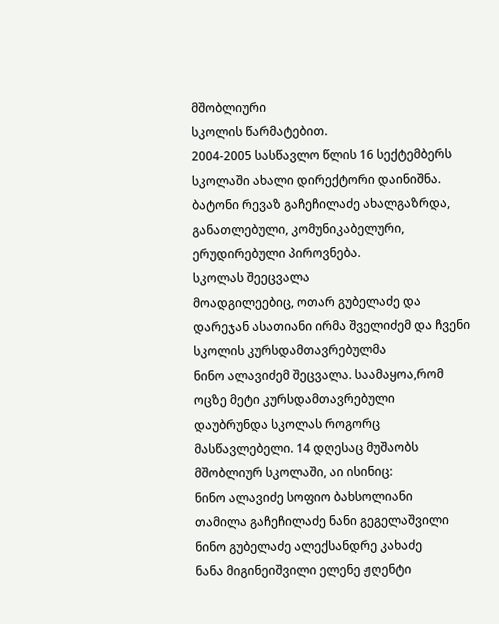მშობლიური
სკოლის წარმატებით.
2004-2005 სასწავლო წლის 16 სექტემბერს სკოლაში ახალი დირექტორი დაინიშნა. ბატონი რევაზ გაჩეჩილაძე ახალგაზრდა, განათლებული, კომუნიკაბელური, ერუდირებული პიროვნება.
სკოლას შეეცვალა
მოადგილეებიც, ოთარ გუბელაძე და დარეჯან ასათიანი ირმა შველიძემ და ჩვენი სკოლის კურსდამთავრებულმა
ნინო ალავიძემ შეცვალა. საამაყოა,რომ
ოცზე მეტი კურსდამთავრებული დაუბრუნდა სკოლას როგორც მასწავლებელი. 14 დღესაც მუშაობს მშობლიურ სკოლაში, აი ისინიც:
ნინო ალავიძე სოფიო ბახსოლიანი
თამილა გაჩეჩილაძე ნანი გეგელაშვილი
ნინო გუბელაძე ალექსანდრე კახაძე
ნანა მიგინეიშვილი ელენე ჟღენტი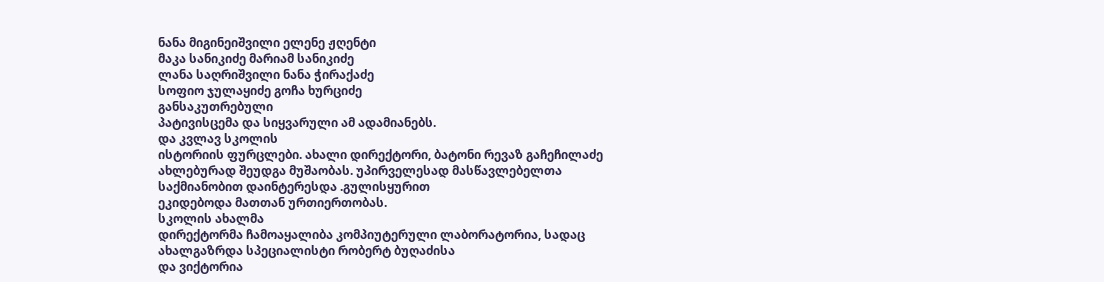ნანა მიგინეიშვილი ელენე ჟღენტი
მაკა სანიკიძე მარიამ სანიკიძე
ლანა საღრიშვილი ნანა ჭირაქაძე
სოფიო ჯულაყიძე გოჩა ხურციძე
განსაკუთრებული
პატივისცემა და სიყვარული ამ ადამიანებს.
და კვლავ სკოლის
ისტორიის ფურცლები. ახალი დირექტორი, ბატონი რევაზ გაჩეჩილაძე ახლებურად შეუდგა მუშაობას. უპირველესად მასწავლებელთა საქმიანობით დაინტერესდა .გულისყურით
ეკიდებოდა მათთან ურთიერთობას.
სკოლის ახალმა
დირექტორმა ჩამოაყალიბა კომპიუტერული ლაბორატორია, სადაც ახალგაზრდა სპეციალისტი რობერტ ბუღაძისა
და ვიქტორია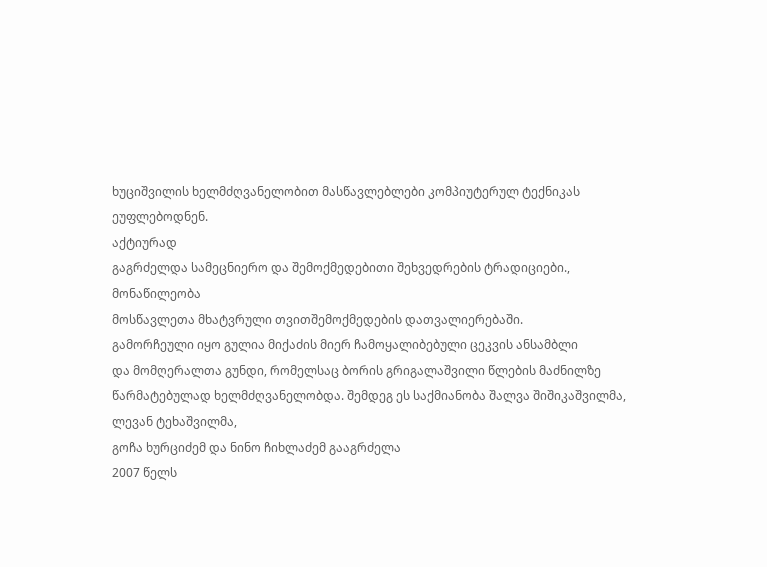ხუციშვილის ხელმძღვანელობით მასწავლებლები კომპიუტერულ ტექნიკას ეუფლებოდნენ.
აქტიურად
გაგრძელდა სამეცნიერო და შემოქმედებითი შეხვედრების ტრადიციები., მონაწილეობა
მოსწავლეთა მხატვრული თვითშემოქმედების დათვალიერებაში.
გამორჩეული იყო გულია მიქაძის მიერ ჩამოყალიბებული ცეკვის ანსამბლი
და მომღერალთა გუნდი, რომელსაც ბორის გრიგალაშვილი წლების მაძნილზე წარმატებულად ხელმძღვანელობდა. შემდეგ ეს საქმიანობა შალვა შიშიკაშვილმა, ლევან ტეხაშვილმა,
გოჩა ხურციძემ და ნინო ჩიხლაძემ გააგრძელა
2007 წელს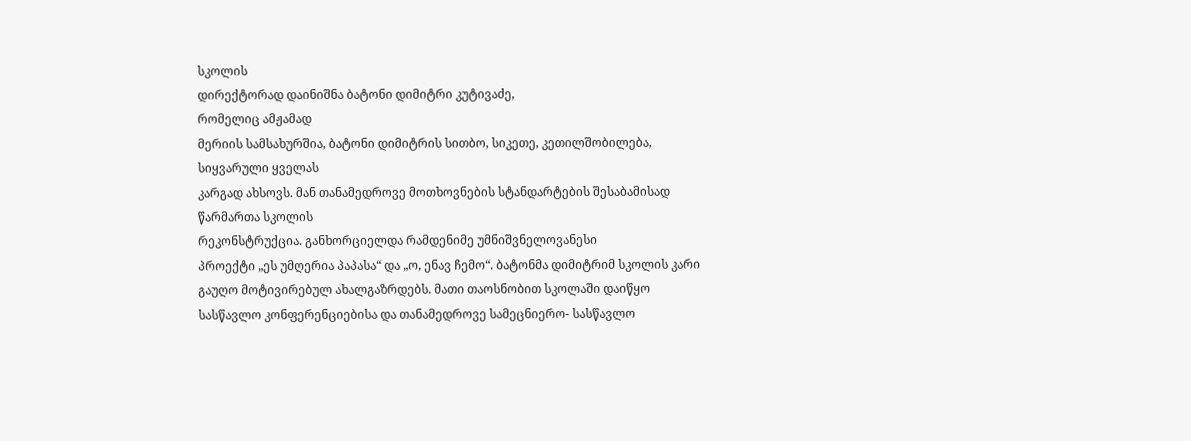სკოლის
დირექტორად დაინიშნა ბატონი დიმიტრი კუტივაძე,
რომელიც ამჟამად
მერიის სამსახურშია, ბატონი დიმიტრის სითბო, სიკეთე, კეთილშობილება, სიყვარული ყველას
კარგად ახსოვს. მან თანამედროვე მოთხოვნების სტანდარტების შესაბამისად წარმართა სკოლის
რეკონსტრუქცია. განხორციელდა რამდენიმე უმნიშვნელოვანესი
პროექტი „ეს უმღერია პაპასა“ და „ო, ენავ ჩემო“. ბატონმა დიმიტრიმ სკოლის კარი გაუღო მოტივირებულ ახალგაზრდებს. მათი თაოსნობით სკოლაში დაიწყო სასწავლო კონფერენციებისა და თანამედროვე სამეცნიერო- სასწავლო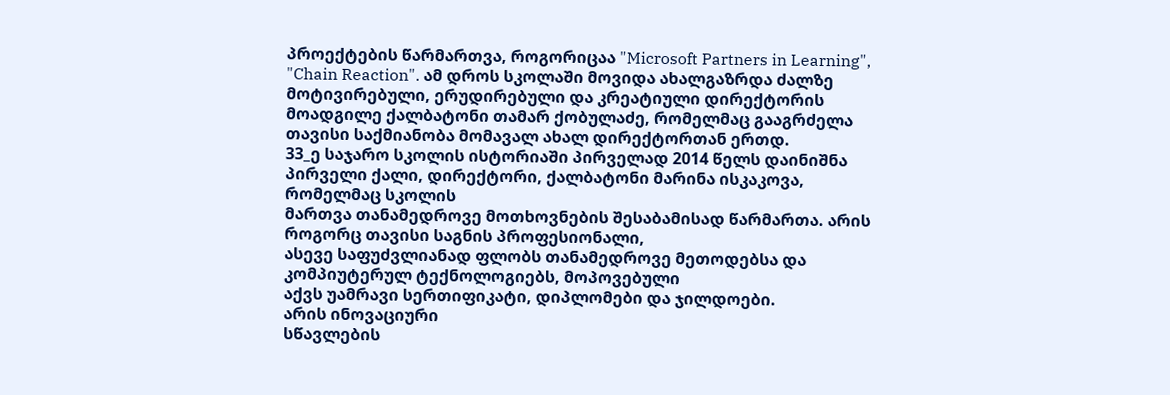პროექტების წარმართვა, როგორიცაა "Microsoft Partners in Learning", "Chain Reaction". ამ დროს სკოლაში მოვიდა ახალგაზრდა ძალზე მოტივირებული, ერუდირებული და კრეატიული დირექტორის მოადგილე ქალბატონი თამარ ქობულაძე, რომელმაც გააგრძელა თავისი საქმიანობა მომავალ ახალ დირექტორთან ერთდ.
33_ე საჯარო სკოლის ისტორიაში პირველად 2014 წელს დაინიშნა პირველი ქალი, დირექტორი, ქალბატონი მარინა ისკაკოვა,
რომელმაც სკოლის
მართვა თანამედროვე მოთხოვნების შესაბამისად წარმართა. არის როგორც თავისი საგნის პროფესიონალი,
ასევე საფუძვლიანად ფლობს თანამედროვე მეთოდებსა და კომპიუტერულ ტექნოლოგიებს, მოპოვებული
აქვს უამრავი სერთიფიკატი, დიპლომები და ჯილდოები.
არის ინოვაციური
სწავლების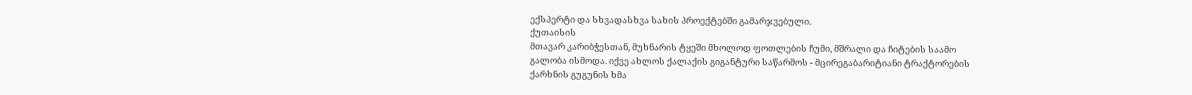ექსპერტი და სხვადასხვა სახის პროექტებში გამარჯვებული.
ქუთაისის
მთავარ კარიბჭესთან, მუხნარის ტყეში მხოლოდ ფოთლების ჩუმი, მშრალი და ჩიტების საამო
გალობა ისმოდა. იქვე ახლოს ქალაქის გიგანტური საწარმოს - მცირეგაბარიტიანი ტრაქტორების
ქარხნის გუგუნის ხმა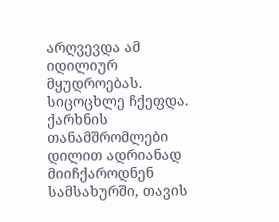არღვევდა ამ იდილიურ მყუდროებას. სიცოცხლე ჩქეფდა. ქარხნის თანამშრომლები
დილით ადრიანად მიიჩქაროდნენ სამსახურში, თავის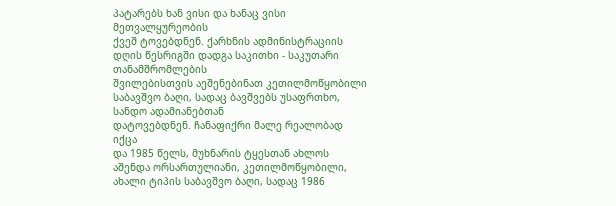პატარებს ხან ვისი და ხანაც ვისი მეთვალყურეობის
ქვეშ ტოვებდნენ. ქარხნის ადმინისტრაციის დღის წესრიგში დადგა საკითხი - საკუთარი თანამშრომლების
შვილებისთვის აეშენებინათ კეთილმოწყობილი საბავშვო ბაღი, სადაც ბავშვებს უსაფრთხო, სანდო ადამიანებთან
დატოვებდნენ. ჩანაფიქრი მალე რეალობად იქცა
და 1985 წელს, მუხნარის ტყესთან ახლოს აშენდა ორსართულიანი, კეთილმოწყობილი,
ახალი ტიპის საბავშვო ბაღი, სადაც 1986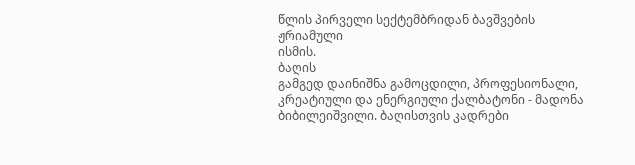წლის პირველი სექტემბრიდან ბავშვების ჟრიამული
ისმის.
ბაღის
გამგედ დაინიშნა გამოცდილი, პროფესიონალი, კრეატიული და ენერგიული ქალბატონი - მადონა
ბიბილეიშვილი. ბაღისთვის კადრები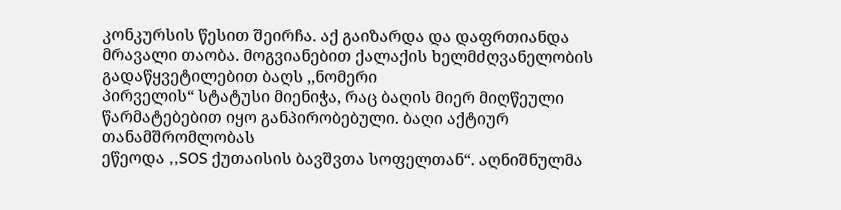კონკურსის წესით შეირჩა. აქ გაიზარდა და დაფრთიანდა
მრავალი თაობა. მოგვიანებით ქალაქის ხელმძღვანელობის გადაწყვეტილებით ბაღს ,,ნომერი
პირველის“ სტატუსი მიენიჭა, რაც ბაღის მიერ მიღწეული წარმატებებით იყო განპირობებული. ბაღი აქტიურ თანამშრომლობას
ეწეოდა ,,SOS ქუთაისის ბავშვთა სოფელთან“. აღნიშნულმა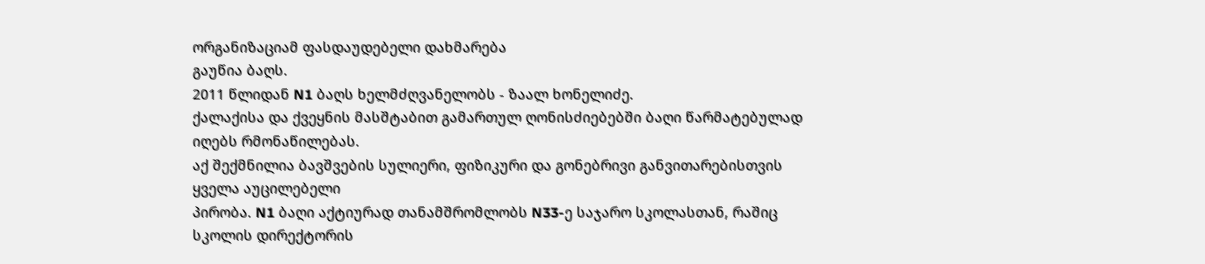ორგანიზაციამ ფასდაუდებელი დახმარება
გაუწია ბაღს.
2011 წლიდან N1 ბაღს ხელმძღვანელობს - ზაალ ხონელიძე.
ქალაქისა და ქვეყნის მასშტაბით გამართულ ღონისძიებებში ბაღი წარმატებულად იღებს რმონაწილებას.
აქ შექმნილია ბავშვების სულიერი, ფიზიკური და გონებრივი განვითარებისთვის ყველა აუცილებელი
პირობა. N1 ბაღი აქტიურად თანამშრომლობს N33-ე საჯარო სკოლასთან, რაშიც სკოლის დირექტორის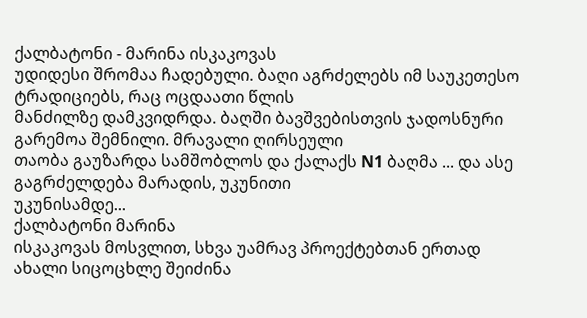ქალბატონი - მარინა ისკაკოვას
უდიდესი შრომაა ჩადებული. ბაღი აგრძელებს იმ საუკეთესო ტრადიციებს, რაც ოცდაათი წლის
მანძილზე დამკვიდრდა. ბაღში ბავშვებისთვის ჯადოსნური გარემოა შემნილი. მრავალი ღირსეული
თაობა გაუზარდა სამშობლოს და ქალაქს N1 ბაღმა ... და ასე გაგრძელდება მარადის, უკუნითი
უკუნისამდე...
ქალბატონი მარინა
ისკაკოვას მოსვლით, სხვა უამრავ პროექტებთან ერთად ახალი სიცოცხლე შეიძინა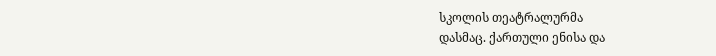სკოლის თეატრალურმა
დასმაც. ქართული ენისა და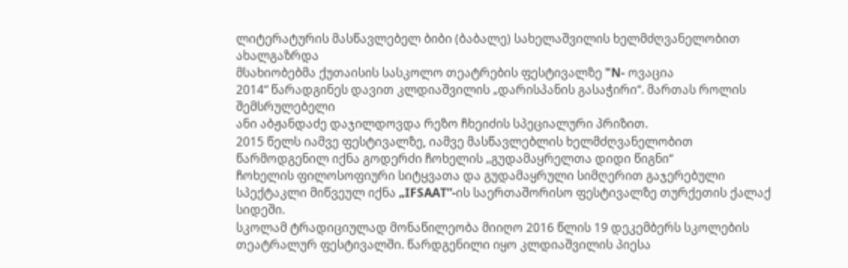ლიტერატურის მასწავლებელ ბიბი (ბაბალე) სახელაშვილის ხელმძღვანელობით ახალგაზრდა
მსახიობებმა ქუთაისის სასკოლო თეატრების ფესტივალზე "N- ოვაცია
2014“ წარადგინეს დავით კლდიაშვილის „დარისპანის გასაჭირი“. მართას როლის შემსრულებელი
ანი აბჟანდაძე დაჯილდოვდა რეზო ჩხეიძის სპეციალური პრიზით.
2015 წელს იამვე ფესტივალზე, იამვე მასწავლებლის ხელმძღვანელობით წარმოდგენილ იქნა გოდერძი ჩოხელის „გუდამაყრელთა დიდი წიგნი“
ჩოხელის ფილოსოფიური სიტყვათა და გუდამაყრული სიმღერით გაჯერებული სპექტაკლი მიწვეულ იქნა „IFSAAT”-ის საერთაშორისო ფესტივალზე თურქეთის ქალაქ სიდეში.
სკოლამ ტრადიციულად მონაწილეობა მიიღო 2016 წლის 19 დეკემბერს სკოლების თეატრალურ ფესტივალში. წარდგენილი იყო კლდიაშვილის პიესა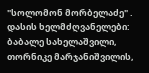"სოლომონ მორბელაძე" . დასის ხელმძღვანელები: ბაბალე სახელაშვილი, თორნიკე მარჯანიშვილის,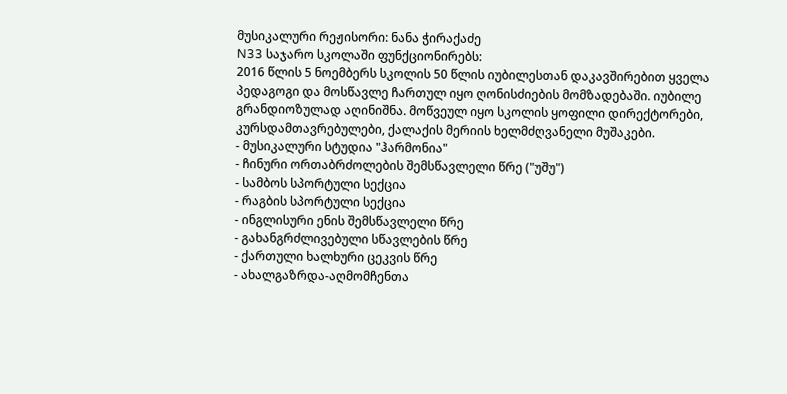მუსიკალური რეჟისორი: ნანა ჭირაქაძე
N33 საჯარო სკოლაში ფუნქციონირებს:
2016 წლის 5 ნოემბერს სკოლის 50 წლის იუბილესთან დაკავშირებით ყველა პედაგოგი და მოსწავლე ჩართულ იყო ღონისძიების მომზადებაში. იუბილე გრანდიოზულად აღინიშნა. მოწვეულ იყო სკოლის ყოფილი დირექტორები, კურსდამთავრებულები, ქალაქის მერიის ხელმძღვანელი მუშაკები.
- მუსიკალური სტუდია "ჰარმონია"
- ჩინური ორთაბრძოლების შემსწავლელი წრე ("უშუ")
- სამბოს სპორტული სექცია
- რაგბის სპორტული სექცია
- ინგლისური ენის შემსწავლელი წრე
- გახანგრძლივებული სწავლების წრე
- ქართული ხალხური ცეკვის წრე
- ახალგაზრდა-აღმომჩენთა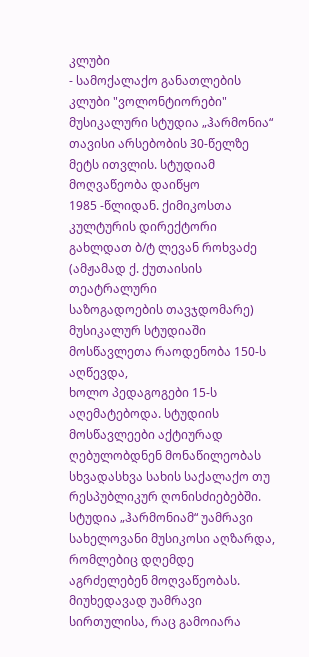კლუბი
- სამოქალაქო განათლების კლუბი "ვოლონტიორები"
მუსიკალური სტუდია „ჰარმონია“ თავისი არსებობის 30-წელზე
მეტს ითვლის. სტუდიამ მოღვაწეობა დაიწყო
1985 -წლიდან. ქიმიკოსთა კულტურის დირექტორი გახლდათ ბ/ტ ლევან როხვაძე (ამჟამად ქ. ქუთაისის თეატრალური
საზოგადოების თავჯდომარე) მუსიკალურ სტუდიაში მოსწავლეთა რაოდენობა 150-ს აღწევდა,
ხოლო პედაგოგები 15-ს აღემატებოდა. სტუდიის მოსწავლეები აქტიურად ღებულობდნენ მონაწილეობას
სხვადასხვა სახის საქალაქო თუ რესპუბლიკურ ღონისძიებებში. სტუდია „ჰარმონიამ“ უამრავი
სახელოვანი მუსიკოსი აღზარდა, რომლებიც დღემდე
აგრძელებენ მოღვაწეობას.
მიუხედავად უამრავი
სირთულისა, რაც გამოიარა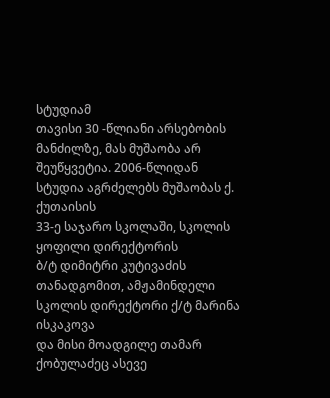სტუდიამ
თავისი 30 -წლიანი არსებობის მანძილზე, მას მუშაობა არ შეუწყვეტია. 2006-წლიდან
სტუდია აგრძელებს მუშაობას ქ. ქუთაისის
33-ე საჯარო სკოლაში, სკოლის ყოფილი დირექტორის
ბ/ტ დიმიტრი კუტივაძის თანადგომით, ამჟამინდელი სკოლის დირექტორი ქ/ტ მარინა ისკაკოვა
და მისი მოადგილე თამარ ქობულაძეც ასევე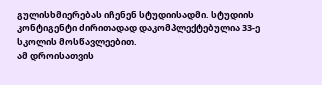გულისხმიერებას იჩენენ სტუდიისადმი. სტუდიის კონტიგენტი ძირითადად დაკომპლექტებულია 33-ე სკოლის მოსწავლეებით.
ამ დროისათვის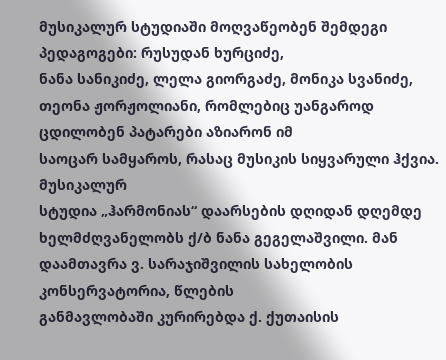მუსიკალურ სტუდიაში მოღვაწეობენ შემდეგი პედაგოგები: რუსუდან ხურციძე,
ნანა სანიკიძე, ლელა გიორგაძე, მონიკა სვანიძე, თეონა ჟორჟოლიანი, რომლებიც უანგაროდ ცდილობენ პატარები აზიარონ იმ
საოცარ სამყაროს, რასაც მუსიკის სიყვარული ჰქვია.
მუსიკალურ
სტუდია „ჰარმონიას“ დაარსების დღიდან დღემდე
ხელმძღვანელობს ქ/ბ ნანა გეგელაშვილი. მან დაამთავრა ვ. სარაჯიშვილის სახელობის კონსერვატორია, წლების
განმავლობაში კურირებდა ქ. ქუთაისის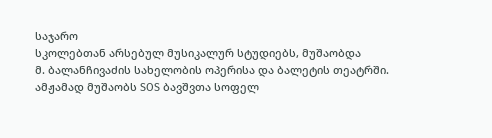საჯარო
სკოლებთან არსებულ მუსიკალურ სტუდიებს, მუშაობდა
მ. ბალანჩივაძის სახელობის ოპერისა და ბალეტის თეატრში. ამჟამად მუშაობს SOS ბავშვთა სოფელ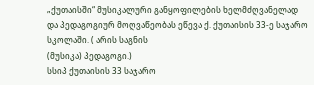„ქუთაისში“ მუსიკალური განყოფილების ხელმძღვანელად
და პედაგოგიურ მოღვაწეობას ეწევა ქ. ქუთაისის 33-ე საჯარო სკოლაში. ( არის საგნის
(მუსიკა) პედაგოგი.)
სსიპ ქუთაისის 33 საჯარო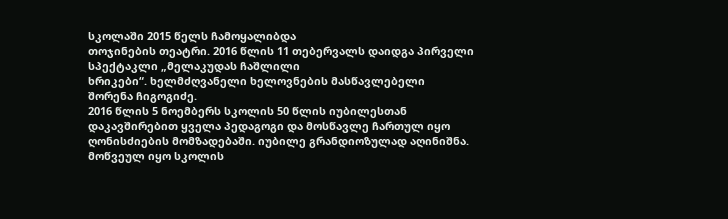სკოლაში 2015 წელს ჩამოყალიბდა
თოჯინების თეატრი. 2016 წლის 11 თებერვალს დაიდგა პირველი სპექტაკლი „მელაკუდას ჩაშლილი
ხრიკები“. ხელმძღვანელი ხელოვნების მასწავლებელი
შორენა ჩიგოგიძე.
2016 წლის 5 ნოემბერს სკოლის 50 წლის იუბილესთან დაკავშირებით ყველა პედაგოგი და მოსწავლე ჩართულ იყო ღონისძიების მომზადებაში. იუბილე გრანდიოზულად აღინიშნა. მოწვეულ იყო სკოლის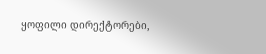ყოფილი დირექტორები,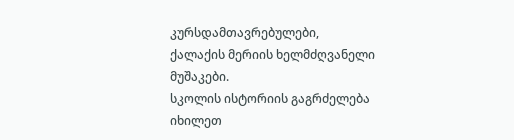კურსდამთავრებულები, ქალაქის მერიის ხელმძღვანელი მუშაკები.
სკოლის ისტორიის გაგრძელება იხილეთ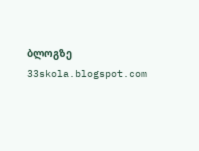ბლოგზე
33skola.blogspot.com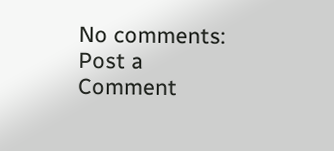No comments:
Post a Comment